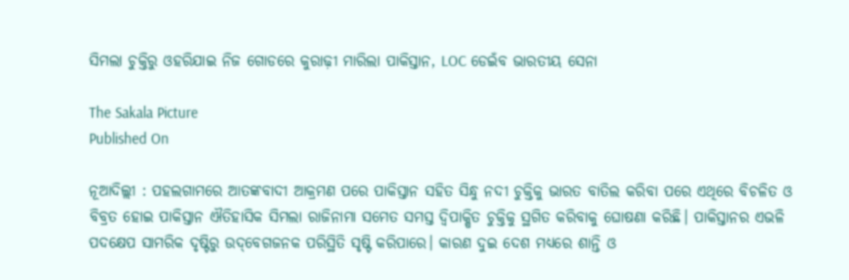ସିମଲା ଚୁକ୍ତିରୁ ଓହରିଯାଇ ନିଜ ଗୋଡରେ କୁରାଢ଼ୀ ମାରିଲା ପାକିସ୍ତାନ, LOC ଡେଇଁବ ଭାରତୀୟ ସେନା

The Sakala Picture
Published On

ନୂଆଦିଲ୍ଲୀ : ପହଲଗାମରେ ଆତଙ୍କବାଦୀ ଆକ୍ରମଣ ପରେ ପାକିସ୍ତାନ ସହିତ ସିନ୍ଧୁ ନଦୀ ଚୁକ୍ତିକୁ ଭାରତ ବାତିଲ କରିବା ପରେ ଏଥିରେ ବିଚଳିତ ଓ ବିବ୍ରତ ହୋଇ ପାକିସ୍ତାନ ଐତିହାସିକ ସିମଲା ରାଜିନାମା ସମେତ ସମସ୍ତ ଦ୍ବିପାକ୍ଷିତ ଚୁକ୍ତିକୁ ସ୍ଥଗିତ କରିବାକୁ ଘୋଷଣା କରିଛି। ପାକିସ୍ତାନର ଏଭଳି ପଦକ୍ଷେପ ସାମରିକ ଦୃଷ୍ଟିରୁ ଉଦ୍‌ବେଗଜନକ ପରିସ୍ଥିତି ସୃଷ୍ଟି କରିପାରେ। କାରଣ ଦୁଇ ଦେଶ ମଧ୍ୟରେ ଶାନ୍ତି ଓ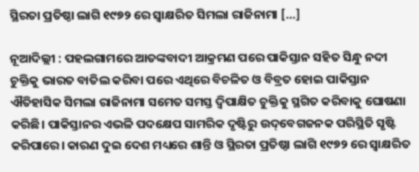ସ୍ଥିରତା ପ୍ରତିଷ୍ଠା ଲାଗି ୧୯୭୨ ରେ ସ୍ବାକ୍ଷରିତ ସିମଲା ରାଜିନାମା […]

ନୂଆଦିଲ୍ଲୀ : ପହଲଗାମରେ ଆତଙ୍କବାଦୀ ଆକ୍ରମଣ ପରେ ପାକିସ୍ତାନ ସହିତ ସିନ୍ଧୁ ନଦୀ ଚୁକ୍ତିକୁ ଭାରତ ବାତିଲ କରିବା ପରେ ଏଥିରେ ବିଚଳିତ ଓ ବିବ୍ରତ ହୋଇ ପାକିସ୍ତାନ ଐତିହାସିକ ସିମଲା ରାଜିନାମା ସମେତ ସମସ୍ତ ଦ୍ବିପାକ୍ଷିତ ଚୁକ୍ତିକୁ ସ୍ଥଗିତ କରିବାକୁ ଘୋଷଣା କରିଛି। ପାକିସ୍ତାନର ଏଭଳି ପଦକ୍ଷେପ ସାମରିକ ଦୃଷ୍ଟିରୁ ଉଦ୍‌ବେଗଜନକ ପରିସ୍ଥିତି ସୃଷ୍ଟି କରିପାରେ। କାରଣ ଦୁଇ ଦେଶ ମଧ୍ୟରେ ଶାନ୍ତି ଓ ସ୍ଥିରତା ପ୍ରତିଷ୍ଠା ଲାଗି ୧୯୭୨ ରେ ସ୍ବାକ୍ଷରିତ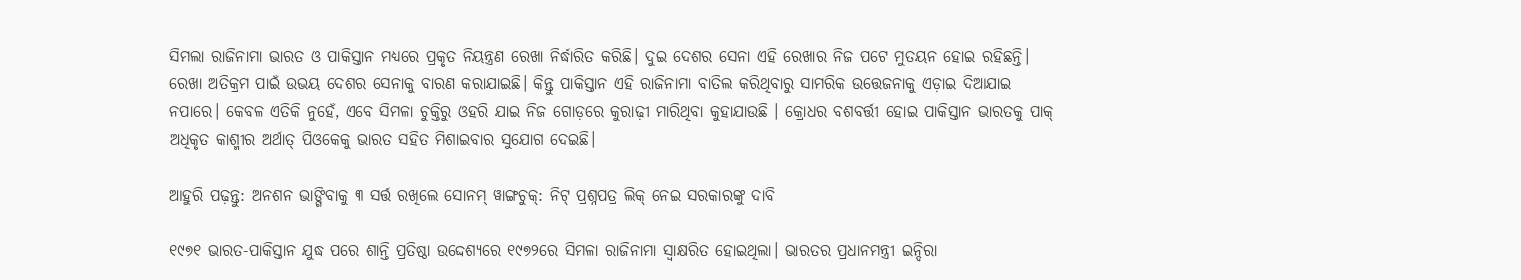ସିମଲା ରାଜିନାମା ଭାରତ ଓ ପାକିସ୍ତାନ ମଧ୍ୟରେ ପ୍ରକୃତ ନିୟନ୍ତ୍ରଣ ରେଖା ନିର୍ଦ୍ଧାରିତ କରିଛି। ଦୁଇ ଦେଶର ସେନା ଏହି ରେଖାର ନିଜ ପଟେ ମୁତୟନ ହୋଇ ରହିଛନ୍ତି। ରେଖା ଅତିକ୍ରମ ପାଇଁ ଉଭୟ ଦେଶର ସେନାକୁ ବାରଣ କରାଯାଇଛି। କିନ୍ତୁ ପାକିସ୍ତାନ ଏହି ରାଜିନାମା ବାତିଲ କରିଥିବାରୁ ସାମରିକ ଉତ୍ତେଜନାକୁ ଏଡ଼ାଇ ଦିଆଯାଇ ନପାରେ। କେବଳ ଏତିକି ନୁହେଁ, ଏବେ ସିମଳା ଚୁକ୍ତିରୁ ଓହରି ଯାଇ ନିଜ ଗୋଡ଼ରେ କୁରାଢ଼ୀ ମାରିଥିବା କୁହାଯାଉଛି । କ୍ରୋଧର ବଶବର୍ତ୍ତୀ ହୋଇ ପାକିସ୍ତାନ ଭାରତକୁ ପାକ୍‌ ଅଧିକୃତ କାଶ୍ମୀର ଅର୍ଥାତ୍‌ ପିଓକେକୁ ଭାରତ ସହିତ ମିଶାଇବାର ସୁଯୋଗ ଦେଇଛି।

ଆହୁରି ପଢ଼ନ୍ତୁ: ଅନଶନ ଭାଙ୍ଗିବାକୁ ୩ ସର୍ତ୍ତ ରଖିଲେ ସୋନମ୍ ୱାଙ୍ଗଚୁକ୍: ନିଟ୍ ପ୍ରଶ୍ନପତ୍ର ଲିକ୍ ନେଇ ସରକାରଙ୍କୁ ଦାବି

୧୯୭୧ ଭାରତ-ପାକିସ୍ତାନ ଯୁଦ୍ଧ ପରେ ଶାନ୍ତି ପ୍ରତିଷ୍ଠା ଉଦ୍ଦେଶ୍ୟରେ ୧୯୭୨ରେ ସିମଳା ରାଜିନାମା ସ୍ବାକ୍ଷରିତ ହୋଇଥିଲା। ଭାରତର ପ୍ରଧାନମନ୍ତ୍ରୀ ଇନ୍ଦିରା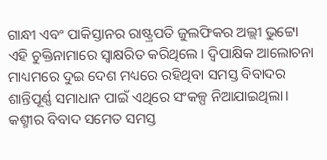ଗାନ୍ଧୀ ଏବଂ ପାକିସ୍ତାନର ରାଷ୍ଟ୍ରପତି ଜୁଲଫିକର ଅଲ୍ଲୀ ଭୁଟ୍ଟୋ ଏହି ଚୁକ୍ତିନାମାରେ ସ୍ବାକ୍ଷରିତ କରିଥିଲେ। ଦ୍ବିପାକ୍ଷିକ ଆଲୋଚନା ମାଧ୍ୟମରେ ଦୁଇ ଦେଶ ମଧ୍ୟରେ ରହିଥିବା ସମସ୍ତ ବିବାଦର ଶାନ୍ତିପୂର୍ଣ୍ଣ ସମାଧାନ ପାଇଁ ଏଥିରେ ସଂକଳ୍ପ ନିଆଯାଇଥିଲା। କଶ୍ମୀର ବିବାଦ ସମେତ ସମସ୍ତ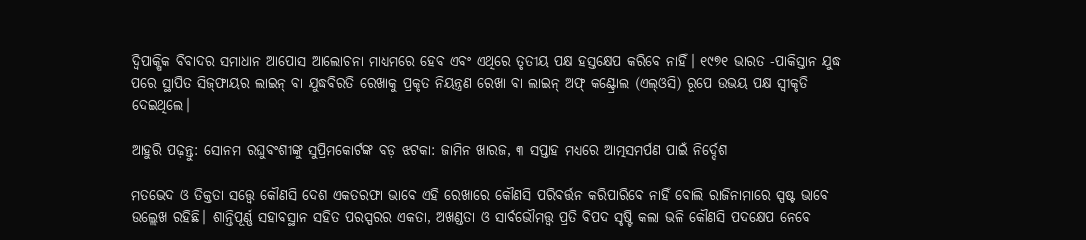ଦ୍ବିପାକ୍ଷିକ ବିବାଦର ସମାଧାନ ଆପୋସ ଆଲୋଚନା ମାଧ୍ୟମରେ ହେବ ଏବଂ ଏଥିରେ ତୃତୀୟ ପକ୍ଷ ହସ୍ତକ୍ଷେପ କରିବେ ନାହିଁ। ୧୯୭୧ ଭାରତ -ପାକିସ୍ତାନ ଯୁଦ୍ଧ ପରେ ସ୍ଥାପିତ ସିଜ୍‌ଫାୟର ଲାଇନ୍‌ ବା ଯୁଦ୍ଧବିରତି ରେଖାକୁ ପ୍ରକୃତ ନିୟନ୍ତ୍ରଣ ରେଖା ବା ଲାଇନ୍‌ ଅଫ୍‌ କଣ୍ଟ୍ରୋଲ (ଏଲ୍‌ଓସି) ରୂପେ ଉଭୟ ପକ୍ଷ ସ୍ବୀକୃତି ଦେଇଥିଲେ।

ଆହୁରି ପଢ଼ନ୍ତୁ: ସୋନମ ରଘୁବଂଶୀଙ୍କୁ ସୁପ୍ରିମକୋର୍ଟଙ୍କ ବଡ଼ ଝଟକା: ଜାମିନ ଖାରଜ, ୩ ସପ୍ତାହ ମଧ୍ୟରେ ଆତ୍ମସମର୍ପଣ ପାଇଁ ନିର୍ଦ୍ଦେଶ

ମତଭେଦ ଓ ତିକ୍ତତା ସତ୍ତ୍ବେ କୌଣସି ଦେଶ ଏକତରଫା ଭାବେ ଏହି ରେଖାରେ କୌଣସି ପରିବର୍ତ୍ତନ କରିପାରିବେ ନାହିଁ ବୋଲି ରାଜିନାମାରେ ସ୍ପଷ୍ଟ ଭାବେ ଉଲ୍ଲେଖ ରହିଛି। ଶାନ୍ତିପୂର୍ଣ୍ଣ ସହାବସ୍ଥାନ ସହିତ ପରସ୍ପରର ଏକତା, ଅଖଣ୍ଡତା ଓ ସାର୍ବଭୌମତ୍ତ୍ବ ପ୍ରତି ବିପଦ ସୃଷ୍ଟି କଲା ଭଳି କୌଣସି ପଦକ୍ଷେପ ନେବେ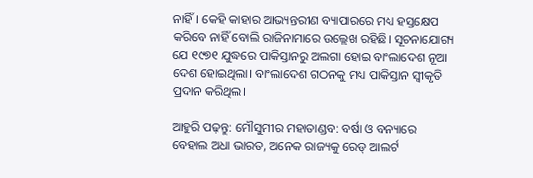ନାହିଁ। କେହି କାହାର ଆଭ୍ୟନ୍ତରୀଣ ବ୍ୟାପାରରେ ମଧ୍ୟ ହସ୍ତକ୍ଷେପ କରିବେ ନାହିଁ ବୋଲି ରାଜିନାମାରେ ଉଲ୍ଲେଖ ରହିଛି। ସୂଚନାଯୋଗ୍ୟ ଯେ ୧୯୭୧ ଯୁଦ୍ଧରେ ପାକିସ୍ତାନରୁ ଅଲଗା ହୋଇ ବାଂଲାଦେଶ ନୂଆ ଦେଶ ହୋଇଥିଲା। ବାଂଲାଦେଶ ଗଠନକୁ ମଧ୍ୟ ପାକିସ୍ତାନ ସ୍ବୀକୃତି ପ୍ରଦାନ କରିଥିଲ।

ଆହୁରି ପଢ଼ନ୍ତୁ: ମୌସୁମୀର ମହାତାଣ୍ଡବ: ବର୍ଷା ଓ ବନ୍ୟାରେ ବେହାଲ ଅଧା ଭାରତ, ଅନେକ ରାଜ୍ୟକୁ ରେଡ୍ ଆଲର୍ଟ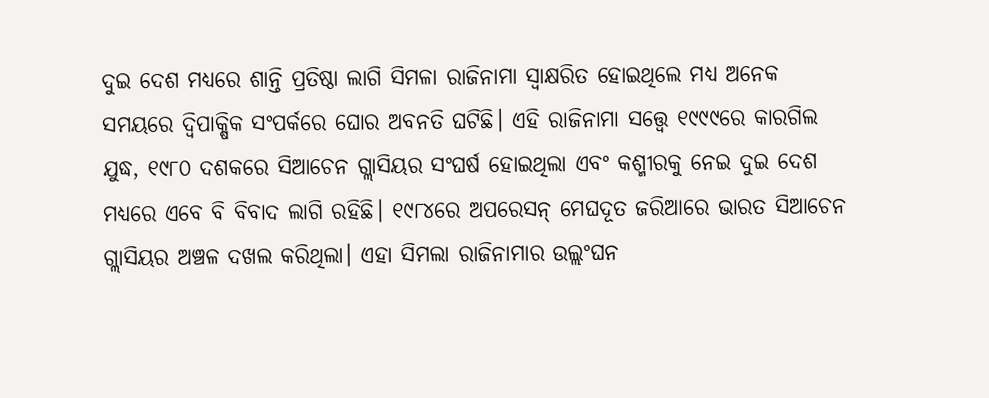ଦୁଇ ଦେଶ ମଧ୍ୟରେ ଶାନ୍ତି ପ୍ରତିଷ୍ଠା ଲାଗି ସିମଳା ରାଜିନାମା ସ୍ବାକ୍ଷରିତ ହୋଇଥିଲେ ମଧ୍ୟ ଅନେକ ସମୟରେ ଦ୍ବିପାକ୍ଷିକ ସଂପର୍କରେ ଘୋର ଅବନତି ଘଟିଛି। ଏହି ରାଜିନାମା ସତ୍ତ୍ବେ ୧୯୯୯ରେ କାରଗିଲ ଯୁଦ୍ଧ, ୧୯୮୦ ଦଶକରେ ସିଆଚେନ ଗ୍ଲାସିୟର ସଂଘର୍ଷ ହୋଇଥିଲା ଏବଂ କଶ୍ମୀରକୁ ନେଇ ଦୁଇ ଦେଶ ମଧ୍ୟରେ ଏବେ ବି ବିବାଦ ଲାଗି ରହିଛି। ୧୯୮୪ରେ ଅପରେସନ୍ ମେଘଦୂତ ଜରିଆରେ ଭାରତ ସିଆଚେନ ଗ୍ଲାସିୟର ଅଞ୍ଚଳ ଦଖଲ କରିଥିଲା। ଏହା ସିମଲା ରାଜିନାମାର ଉଲ୍ଲଂଘନ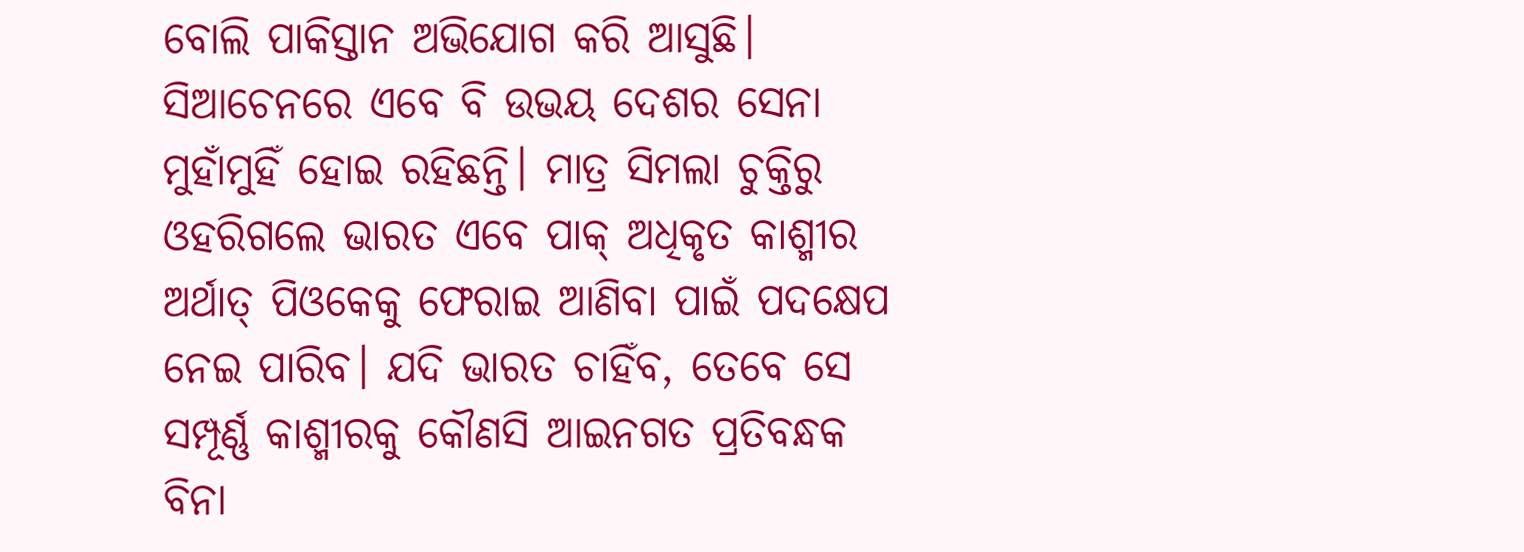ବୋଲି ପାକିସ୍ତାନ ଅଭିଯୋଗ କରି ଆସୁଛି। ସିଆଚେନରେ ଏବେ ବି ଉଭୟ ଦେଶର ସେନା ମୁହାଁମୁହିଁ ହୋଇ ରହିଛନ୍ତି। ମାତ୍ର ସିମଲା ଚୁକ୍ତିରୁ ଓହରିଗଲେ ଭାରତ ଏବେ ପାକ୍‌ ଅଧିକୃତ କାଶ୍ମୀର ଅର୍ଥାତ୍‌ ପିଓକେକୁ ଫେରାଇ ଆଣିବା ପାଇଁ ପଦକ୍ଷେପ ନେଇ ପାରିବ। ଯଦି ଭାରତ ଚାହିଁବ, ତେବେ ସେ ସମ୍ପୂର୍ଣ୍ଣ କାଶ୍ମୀରକୁ କୌଣସି ଆଇନଗତ ପ୍ରତିବନ୍ଧକ ବିନା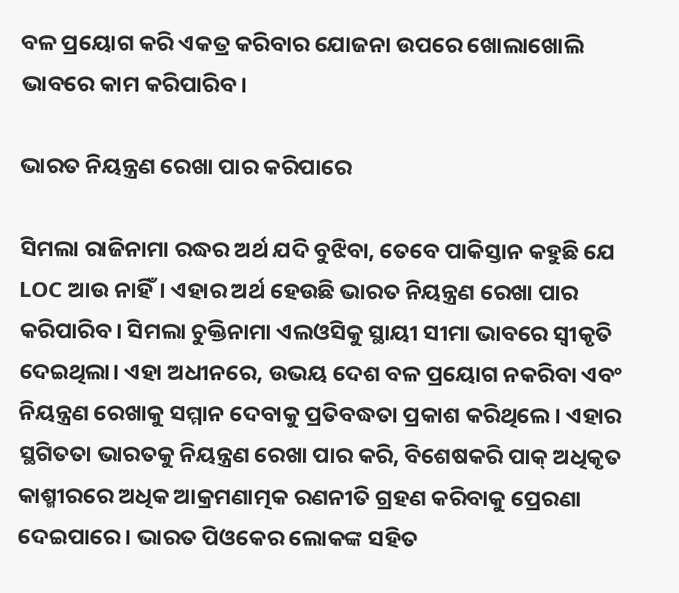ବଳ ପ୍ରୟୋଗ କରି ଏକତ୍ର କରିବାର ଯୋଜନା ଉପରେ ଖୋଲାଖୋଲି ଭାବରେ କାମ କରିପାରିବ।

ଭାରତ ନିୟନ୍ତ୍ରଣ ରେଖା ପାର କରିପାରେ

ସିମଲା ରାଜିନାମା ରଦ୍ଧର ଅର୍ଥ ଯଦି ବୁଝିବା, ତେବେ ପାକିସ୍ତାନ କହୁଛି ଯେ LOC ଆଉ ନାହିଁ। ଏହାର ଅର୍ଥ ହେଉଛି ଭାରତ ନିୟନ୍ତ୍ରଣ ରେଖା ପାର କରିପାରିବ। ସିମଲା ଚୁକ୍ତିନାମା ଏଲଓସିକୁ ସ୍ଥାୟୀ ସୀମା ଭାବରେ ସ୍ୱୀକୃତି ଦେଇଥିଲା। ଏହା ଅଧୀନରେ, ଉଭୟ ଦେଶ ବଳ ପ୍ରୟୋଗ ନକରିବା ଏବଂ ନିୟନ୍ତ୍ରଣ ରେଖାକୁ ସମ୍ମାନ ଦେବାକୁ ପ୍ରତିବଦ୍ଧତା ପ୍ରକାଶ କରିଥିଲେ। ଏହାର ସ୍ଥଗିତତା ଭାରତକୁ ନିୟନ୍ତ୍ରଣ ରେଖା ପାର କରି, ବିଶେଷକରି ପାକ୍ ଅଧିକୃତ କାଶ୍ମୀରରେ ଅଧିକ ଆକ୍ରମଣାତ୍ମକ ରଣନୀତି ଗ୍ରହଣ କରିବାକୁ ପ୍ରେରଣା ଦେଇପାରେ। ଭାରତ ପିଓକେର ଲୋକଙ୍କ ସହିତ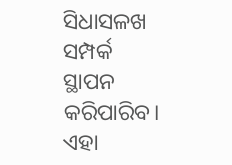ସିଧାସଳଖ ସମ୍ପର୍କ ସ୍ଥାପନ କରିପାରିବ। ଏହା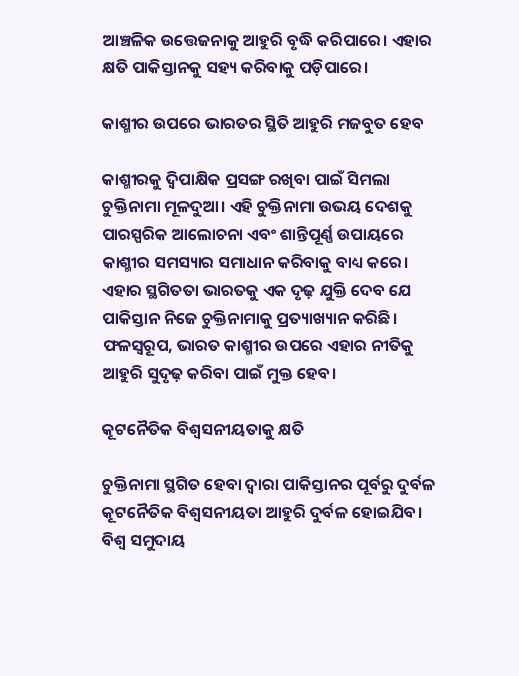ଆଞ୍ଚଳିକ ଉତ୍ତେଜନାକୁ ଆହୁରି ବୃଦ୍ଧି କରିପାରେ। ଏହାର କ୍ଷତି ପାକିସ୍ତାନକୁ ସହ୍ୟ କରିବାକୁ ପଡ଼ିପାରେ।

କାଶ୍ମୀର ଉପରେ ଭାରତର ସ୍ଥିତି ଆହୁରି ମଜବୁତ ହେବ

କାଶ୍ମୀରକୁ ଦ୍ୱିପାକ୍ଷିକ ପ୍ରସଙ୍ଗ ରଖିବା ପାଇଁ ସିମଲା ଚୁକ୍ତିନାମା ମୂଳଦୁଆ। ଏହି ଚୁକ୍ତିନାମା ଉଭୟ ଦେଶକୁ ପାରସ୍ପରିକ ଆଲୋଚନା ଏବଂ ଶାନ୍ତିପୂର୍ଣ୍ଣ ଉପାୟରେ କାଶ୍ମୀର ସମସ୍ୟାର ସମାଧାନ କରିବାକୁ ବାଧ୍ୟ କରେ। ଏହାର ସ୍ଥଗିତତା ଭାରତକୁ ଏକ ଦୃଢ଼ ଯୁକ୍ତି ଦେବ ଯେ ପାକିସ୍ତାନ ନିଜେ ଚୁକ୍ତିନାମାକୁ ପ୍ରତ୍ୟାଖ୍ୟାନ କରିଛି। ଫଳସ୍ୱରୂପ, ଭାରତ କାଶ୍ମୀର ଉପରେ ଏହାର ନୀତିକୁ ଆହୁରି ସୁଦୃଢ଼ କରିବା ପାଇଁ ମୁକ୍ତ ହେବ।

କୂଟନୈତିକ ବିଶ୍ୱସନୀୟତାକୁ କ୍ଷତି

ଚୁକ୍ତିନାମା ସ୍ଥଗିତ ହେବା ଦ୍ୱାରା ପାକିସ୍ତାନର ପୂର୍ବରୁ ଦୁର୍ବଳ କୂଟନୈତିକ ବିଶ୍ୱସନୀୟତା ଆହୁରି ଦୁର୍ବଳ ହୋଇଯିବ। ବିଶ୍ୱ ସମୁଦାୟ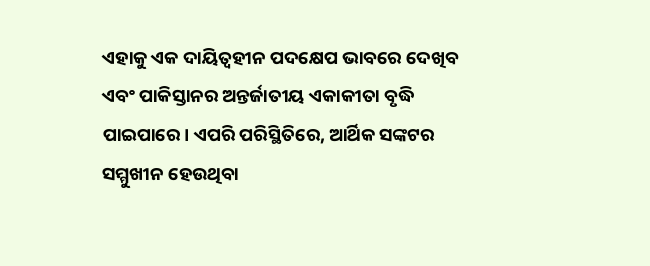ଏହାକୁ ଏକ ଦାୟିତ୍ୱହୀନ ପଦକ୍ଷେପ ଭାବରେ ଦେଖିବ ଏବଂ ପାକିସ୍ତାନର ଅନ୍ତର୍ଜାତୀୟ ଏକାକୀତା ବୃଦ୍ଧି ପାଇପାରେ। ଏପରି ପରିସ୍ଥିତିରେ, ଆର୍ଥିକ ସଙ୍କଟର ସମ୍ମୁଖୀନ ହେଉଥିବା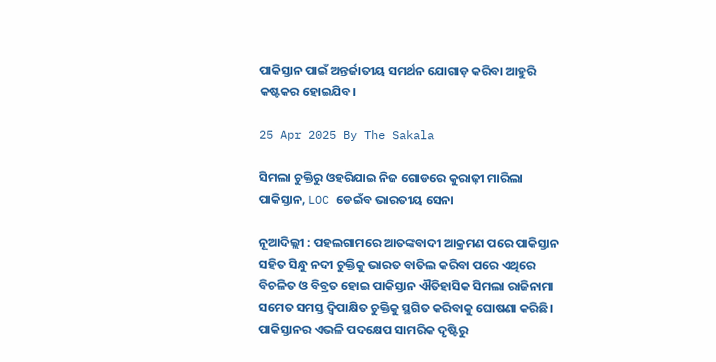ପାକିସ୍ତାନ ପାଇଁ ଅନ୍ତର୍ଜାତୀୟ ସମର୍ଥନ ଯୋଗାଡ଼ କରିବା ଆହୁରି କଷ୍ଟକର ହୋଇଯିବ।

25 Apr 2025 By The Sakala

ସିମଲା ଚୁକ୍ତିରୁ ଓହରିଯାଇ ନିଜ ଗୋଡରେ କୁରାଢ଼ୀ ମାରିଲା ପାକିସ୍ତାନ, LOC ଡେଇଁବ ଭାରତୀୟ ସେନା

ନୂଆଦିଲ୍ଲୀ : ପହଲଗାମରେ ଆତଙ୍କବାଦୀ ଆକ୍ରମଣ ପରେ ପାକିସ୍ତାନ ସହିତ ସିନ୍ଧୁ ନଦୀ ଚୁକ୍ତିକୁ ଭାରତ ବାତିଲ କରିବା ପରେ ଏଥିରେ ବିଚଳିତ ଓ ବିବ୍ରତ ହୋଇ ପାକିସ୍ତାନ ଐତିହାସିକ ସିମଲା ରାଜିନାମା ସମେତ ସମସ୍ତ ଦ୍ବିପାକ୍ଷିତ ଚୁକ୍ତିକୁ ସ୍ଥଗିତ କରିବାକୁ ଘୋଷଣା କରିଛି। ପାକିସ୍ତାନର ଏଭଳି ପଦକ୍ଷେପ ସାମରିକ ଦୃଷ୍ଟିରୁ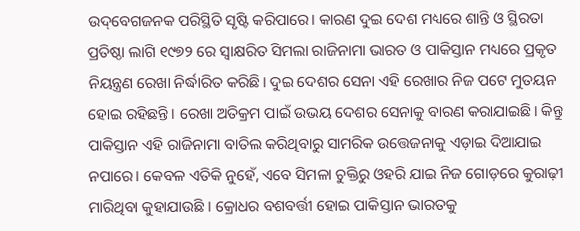ଉଦ୍‌ବେଗଜନକ ପରିସ୍ଥିତି ସୃଷ୍ଟି କରିପାରେ। କାରଣ ଦୁଇ ଦେଶ ମଧ୍ୟରେ ଶାନ୍ତି ଓ ସ୍ଥିରତା ପ୍ରତିଷ୍ଠା ଲାଗି ୧୯୭୨ ରେ ସ୍ବାକ୍ଷରିତ ସିମଲା ରାଜିନାମା ଭାରତ ଓ ପାକିସ୍ତାନ ମଧ୍ୟରେ ପ୍ରକୃତ ନିୟନ୍ତ୍ରଣ ରେଖା ନିର୍ଦ୍ଧାରିତ କରିଛି। ଦୁଇ ଦେଶର ସେନା ଏହି ରେଖାର ନିଜ ପଟେ ମୁତୟନ ହୋଇ ରହିଛନ୍ତି। ରେଖା ଅତିକ୍ରମ ପାଇଁ ଉଭୟ ଦେଶର ସେନାକୁ ବାରଣ କରାଯାଇଛି। କିନ୍ତୁ ପାକିସ୍ତାନ ଏହି ରାଜିନାମା ବାତିଲ କରିଥିବାରୁ ସାମରିକ ଉତ୍ତେଜନାକୁ ଏଡ଼ାଇ ଦିଆଯାଇ ନପାରେ। କେବଳ ଏତିକି ନୁହେଁ, ଏବେ ସିମଳା ଚୁକ୍ତିରୁ ଓହରି ଯାଇ ନିଜ ଗୋଡ଼ରେ କୁରାଢ଼ୀ ମାରିଥିବା କୁହାଯାଉଛି । କ୍ରୋଧର ବଶବର୍ତ୍ତୀ ହୋଇ ପାକିସ୍ତାନ ଭାରତକୁ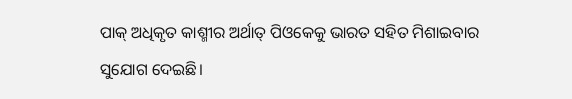ପାକ୍‌ ଅଧିକୃତ କାଶ୍ମୀର ଅର୍ଥାତ୍‌ ପିଓକେକୁ ଭାରତ ସହିତ ମିଶାଇବାର ସୁଯୋଗ ଦେଇଛି।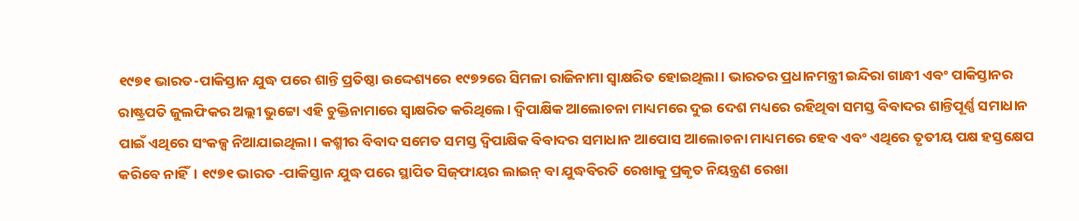୧୯୭୧ ଭାରତ-ପାକିସ୍ତାନ ଯୁଦ୍ଧ ପରେ ଶାନ୍ତି ପ୍ରତିଷ୍ଠା ଉଦ୍ଦେଶ୍ୟରେ ୧୯୭୨ରେ ସିମଳା ରାଜିନାମା ସ୍ବାକ୍ଷରିତ ହୋଇଥିଲା। ଭାରତର ପ୍ରଧାନମନ୍ତ୍ରୀ ଇନ୍ଦିରା ଗାନ୍ଧୀ ଏବଂ ପାକିସ୍ତାନର ରାଷ୍ଟ୍ରପତି ଜୁଲଫିକର ଅଲ୍ଲୀ ଭୁଟ୍ଟୋ ଏହି ଚୁକ୍ତିନାମାରେ ସ୍ବାକ୍ଷରିତ କରିଥିଲେ। ଦ୍ବିପାକ୍ଷିକ ଆଲୋଚନା ମାଧ୍ୟମରେ ଦୁଇ ଦେଶ ମଧ୍ୟରେ ରହିଥିବା ସମସ୍ତ ବିବାଦର ଶାନ୍ତିପୂର୍ଣ୍ଣ ସମାଧାନ ପାଇଁ ଏଥିରେ ସଂକଳ୍ପ ନିଆଯାଇଥିଲା। କଶ୍ମୀର ବିବାଦ ସମେତ ସମସ୍ତ ଦ୍ବିପାକ୍ଷିକ ବିବାଦର ସମାଧାନ ଆପୋସ ଆଲୋଚନା ମାଧ୍ୟମରେ ହେବ ଏବଂ ଏଥିରେ ତୃତୀୟ ପକ୍ଷ ହସ୍ତକ୍ଷେପ କରିବେ ନାହିଁ। ୧୯୭୧ ଭାରତ -ପାକିସ୍ତାନ ଯୁଦ୍ଧ ପରେ ସ୍ଥାପିତ ସିଜ୍‌ଫାୟର ଲାଇନ୍‌ ବା ଯୁଦ୍ଧବିରତି ରେଖାକୁ ପ୍ରକୃତ ନିୟନ୍ତ୍ରଣ ରେଖା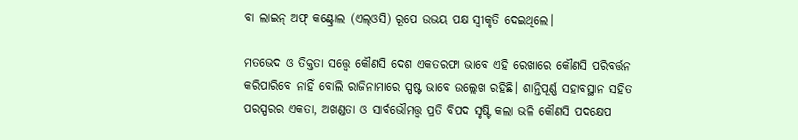ବା ଲାଇନ୍‌ ଅଫ୍‌ କଣ୍ଟ୍ରୋଲ (ଏଲ୍‌ଓସି) ରୂପେ ଉଭୟ ପକ୍ଷ ସ୍ବୀକୃତି ଦେଇଥିଲେ।

ମତଭେଦ ଓ ତିକ୍ତତା ସତ୍ତ୍ବେ କୌଣସି ଦେଶ ଏକତରଫା ଭାବେ ଏହି ରେଖାରେ କୌଣସି ପରିବର୍ତ୍ତନ କରିପାରିବେ ନାହିଁ ବୋଲି ରାଜିନାମାରେ ସ୍ପଷ୍ଟ ଭାବେ ଉଲ୍ଲେଖ ରହିଛି। ଶାନ୍ତିପୂର୍ଣ୍ଣ ସହାବସ୍ଥାନ ସହିତ ପରସ୍ପରର ଏକତା, ଅଖଣ୍ଡତା ଓ ସାର୍ବଭୌମତ୍ତ୍ବ ପ୍ରତି ବିପଦ ସୃଷ୍ଟି କଲା ଭଳି କୌଣସି ପଦକ୍ଷେପ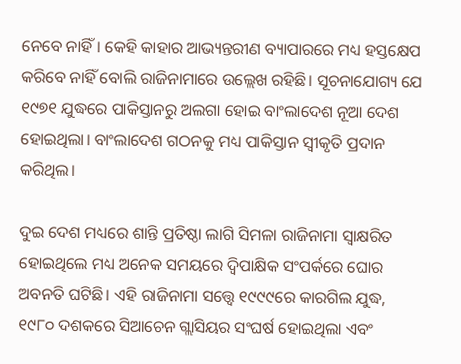ନେବେ ନାହିଁ। କେହି କାହାର ଆଭ୍ୟନ୍ତରୀଣ ବ୍ୟାପାରରେ ମଧ୍ୟ ହସ୍ତକ୍ଷେପ କରିବେ ନାହିଁ ବୋଲି ରାଜିନାମାରେ ଉଲ୍ଲେଖ ରହିଛି। ସୂଚନାଯୋଗ୍ୟ ଯେ ୧୯୭୧ ଯୁଦ୍ଧରେ ପାକିସ୍ତାନରୁ ଅଲଗା ହୋଇ ବାଂଲାଦେଶ ନୂଆ ଦେଶ ହୋଇଥିଲା। ବାଂଲାଦେଶ ଗଠନକୁ ମଧ୍ୟ ପାକିସ୍ତାନ ସ୍ବୀକୃତି ପ୍ରଦାନ କରିଥିଲ।

ଦୁଇ ଦେଶ ମଧ୍ୟରେ ଶାନ୍ତି ପ୍ରତିଷ୍ଠା ଲାଗି ସିମଳା ରାଜିନାମା ସ୍ବାକ୍ଷରିତ ହୋଇଥିଲେ ମଧ୍ୟ ଅନେକ ସମୟରେ ଦ୍ବିପାକ୍ଷିକ ସଂପର୍କରେ ଘୋର ଅବନତି ଘଟିଛି। ଏହି ରାଜିନାମା ସତ୍ତ୍ବେ ୧୯୯୯ରେ କାରଗିଲ ଯୁଦ୍ଧ, ୧୯୮୦ ଦଶକରେ ସିଆଚେନ ଗ୍ଲାସିୟର ସଂଘର୍ଷ ହୋଇଥିଲା ଏବଂ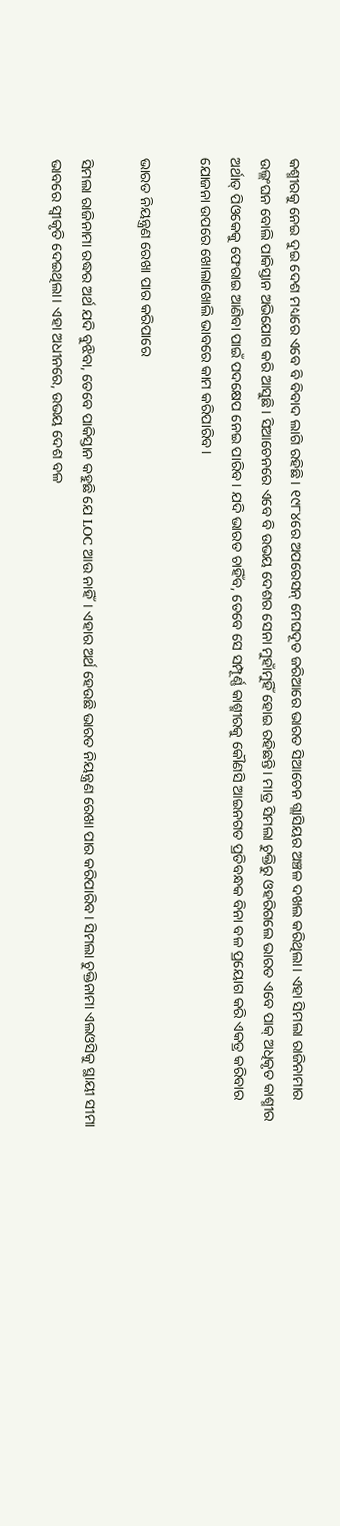କଶ୍ମୀରକୁ ନେଇ ଦୁଇ ଦେଶ ମଧ୍ୟରେ ଏବେ ବି ବିବାଦ ଲାଗି ରହିଛି। ୧୯୮୪ରେ ଅପରେସନ୍ ମେଘଦୂତ ଜରିଆରେ ଭାରତ ସିଆଚେନ ଗ୍ଲାସିୟର ଅଞ୍ଚଳ ଦଖଲ କରିଥିଲା। ଏହା ସିମଲା ରାଜିନାମାର ଉଲ୍ଲଂଘନ ବୋଲି ପାକିସ୍ତାନ ଅଭିଯୋଗ କରି ଆସୁଛି। ସିଆଚେନରେ ଏବେ ବି ଉଭୟ ଦେଶର ସେନା ମୁହାଁମୁହିଁ ହୋଇ ରହିଛନ୍ତି। ମାତ୍ର ସିମଲା ଚୁକ୍ତିରୁ ଓହରିଗଲେ ଭାରତ ଏବେ ପାକ୍‌ ଅଧିକୃତ କାଶ୍ମୀର ଅର୍ଥାତ୍‌ ପିଓକେକୁ ଫେରାଇ ଆଣିବା ପାଇଁ ପଦକ୍ଷେପ ନେଇ ପାରିବ। ଯଦି ଭାରତ ଚାହିଁବ, ତେବେ ସେ ସମ୍ପୂର୍ଣ୍ଣ କାଶ୍ମୀରକୁ କୌଣସି ଆଇନଗତ ପ୍ରତିବନ୍ଧକ ବିନା ବଳ ପ୍ରୟୋଗ କରି ଏକତ୍ର କରିବାର ଯୋଜନା ଉପରେ ଖୋଲାଖୋଲି ଭାବରେ କାମ କରିପାରିବ।

ଭାରତ ନିୟନ୍ତ୍ରଣ ରେଖା ପାର କରିପାରେ

ସିମଲା ରାଜିନାମା ରଦ୍ଧର ଅର୍ଥ ଯଦି ବୁଝିବା, ତେବେ ପାକିସ୍ତାନ କହୁଛି ଯେ LOC ଆଉ ନାହିଁ। ଏହାର ଅର୍ଥ ହେଉଛି ଭାରତ ନିୟନ୍ତ୍ରଣ ରେଖା ପାର କରିପାରିବ। ସିମଲା ଚୁକ୍ତିନାମା ଏଲଓସିକୁ ସ୍ଥାୟୀ ସୀମା ଭାବରେ ସ୍ୱୀକୃତି ଦେଇଥିଲା। ଏହା ଅଧୀନରେ, ଉଭୟ ଦେଶ ବଳ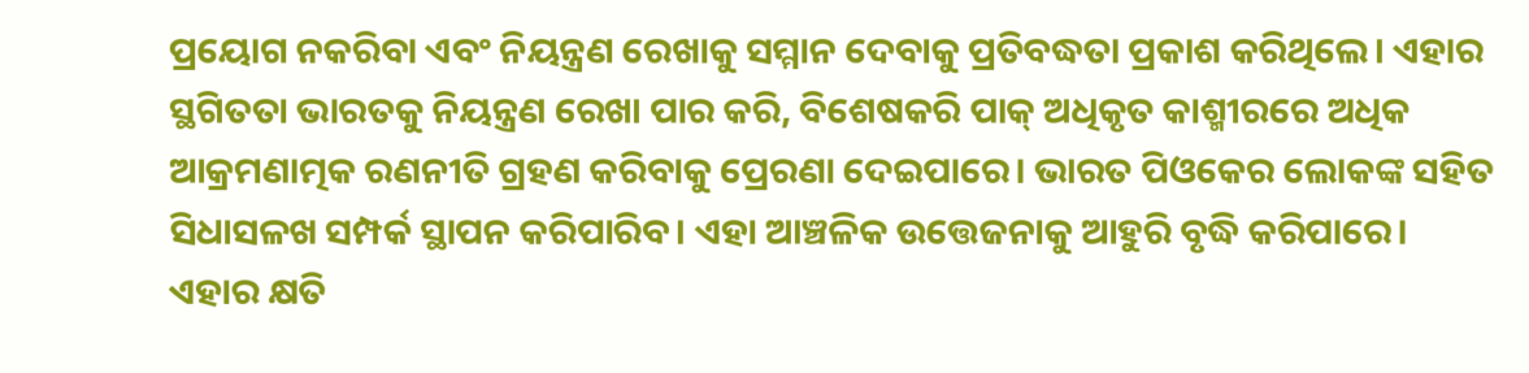ପ୍ରୟୋଗ ନକରିବା ଏବଂ ନିୟନ୍ତ୍ରଣ ରେଖାକୁ ସମ୍ମାନ ଦେବାକୁ ପ୍ରତିବଦ୍ଧତା ପ୍ରକାଶ କରିଥିଲେ। ଏହାର ସ୍ଥଗିତତା ଭାରତକୁ ନିୟନ୍ତ୍ରଣ ରେଖା ପାର କରି, ବିଶେଷକରି ପାକ୍ ଅଧିକୃତ କାଶ୍ମୀରରେ ଅଧିକ ଆକ୍ରମଣାତ୍ମକ ରଣନୀତି ଗ୍ରହଣ କରିବାକୁ ପ୍ରେରଣା ଦେଇପାରେ। ଭାରତ ପିଓକେର ଲୋକଙ୍କ ସହିତ ସିଧାସଳଖ ସମ୍ପର୍କ ସ୍ଥାପନ କରିପାରିବ। ଏହା ଆଞ୍ଚଳିକ ଉତ୍ତେଜନାକୁ ଆହୁରି ବୃଦ୍ଧି କରିପାରେ। ଏହାର କ୍ଷତି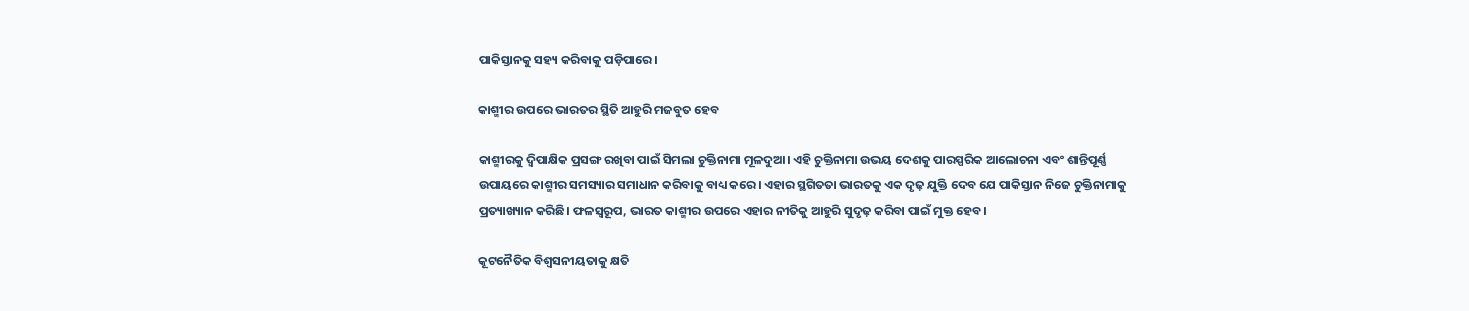ପାକିସ୍ତାନକୁ ସହ୍ୟ କରିବାକୁ ପଡ଼ିପାରେ।

କାଶ୍ମୀର ଉପରେ ଭାରତର ସ୍ଥିତି ଆହୁରି ମଜବୁତ ହେବ

କାଶ୍ମୀରକୁ ଦ୍ୱିପାକ୍ଷିକ ପ୍ରସଙ୍ଗ ରଖିବା ପାଇଁ ସିମଲା ଚୁକ୍ତିନାମା ମୂଳଦୁଆ। ଏହି ଚୁକ୍ତିନାମା ଉଭୟ ଦେଶକୁ ପାରସ୍ପରିକ ଆଲୋଚନା ଏବଂ ଶାନ୍ତିପୂର୍ଣ୍ଣ ଉପାୟରେ କାଶ୍ମୀର ସମସ୍ୟାର ସମାଧାନ କରିବାକୁ ବାଧ୍ୟ କରେ। ଏହାର ସ୍ଥଗିତତା ଭାରତକୁ ଏକ ଦୃଢ଼ ଯୁକ୍ତି ଦେବ ଯେ ପାକିସ୍ତାନ ନିଜେ ଚୁକ୍ତିନାମାକୁ ପ୍ରତ୍ୟାଖ୍ୟାନ କରିଛି। ଫଳସ୍ୱରୂପ, ଭାରତ କାଶ୍ମୀର ଉପରେ ଏହାର ନୀତିକୁ ଆହୁରି ସୁଦୃଢ଼ କରିବା ପାଇଁ ମୁକ୍ତ ହେବ।

କୂଟନୈତିକ ବିଶ୍ୱସନୀୟତାକୁ କ୍ଷତି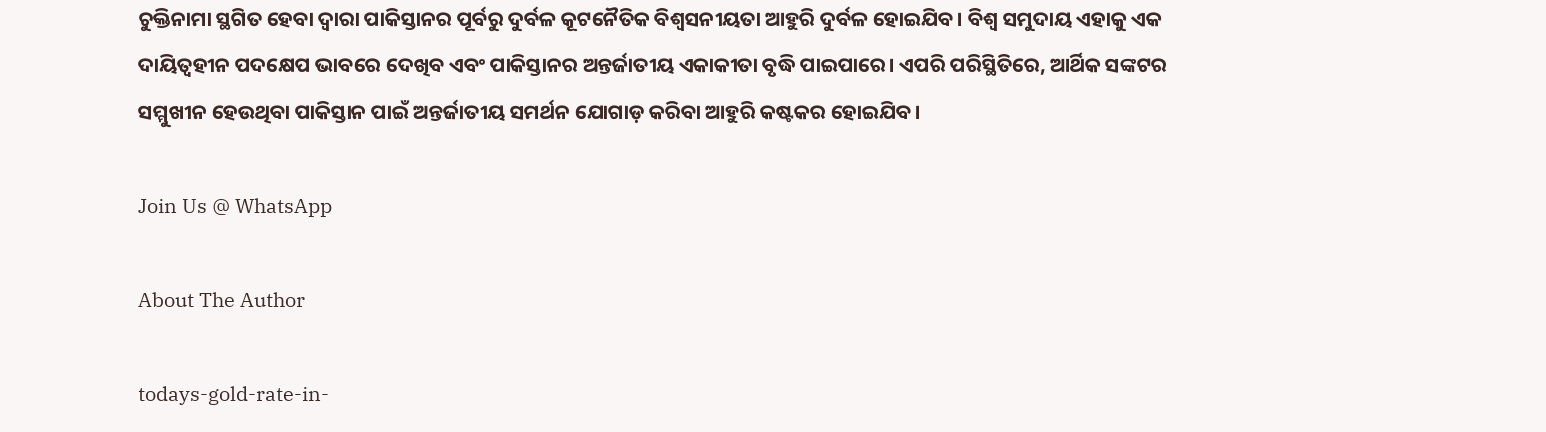ଚୁକ୍ତିନାମା ସ୍ଥଗିତ ହେବା ଦ୍ୱାରା ପାକିସ୍ତାନର ପୂର୍ବରୁ ଦୁର୍ବଳ କୂଟନୈତିକ ବିଶ୍ୱସନୀୟତା ଆହୁରି ଦୁର୍ବଳ ହୋଇଯିବ। ବିଶ୍ୱ ସମୁଦାୟ ଏହାକୁ ଏକ ଦାୟିତ୍ୱହୀନ ପଦକ୍ଷେପ ଭାବରେ ଦେଖିବ ଏବଂ ପାକିସ୍ତାନର ଅନ୍ତର୍ଜାତୀୟ ଏକାକୀତା ବୃଦ୍ଧି ପାଇପାରେ। ଏପରି ପରିସ୍ଥିତିରେ, ଆର୍ଥିକ ସଙ୍କଟର ସମ୍ମୁଖୀନ ହେଉଥିବା ପାକିସ୍ତାନ ପାଇଁ ଅନ୍ତର୍ଜାତୀୟ ସମର୍ଥନ ଯୋଗାଡ଼ କରିବା ଆହୁରି କଷ୍ଟକର ହୋଇଯିବ।

Join Us @ WhatsApp

About The Author

todays-gold-rate-in-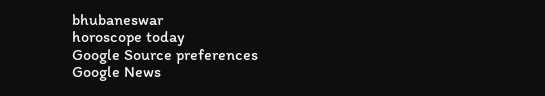bhubaneswar
horoscope today
Google Source preferences
Google News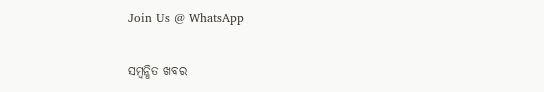Join Us @ WhatsApp

ସମ୍ବନ୍ଧିତ ଖବର